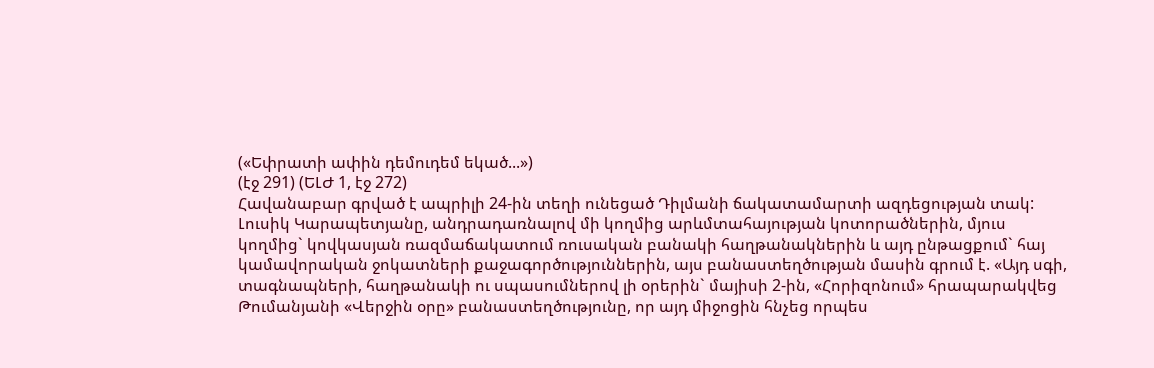(«Եփրատի ափին դեմուդեմ եկած...»)
(էջ 291) (ԵԼԺ 1, էջ 272)
Հավանաբար գրված է ապրիլի 24-ին տեղի ունեցած Դիլմանի ճակատամարտի ազդեցության տակ:
Լուսիկ Կարապետյանը, անդրադառնալով մի կողմից արևմտահայության կոտորածներին, մյուս կողմից` կովկասյան ռազմաճակատում ռուսական բանակի հաղթանակներին և այդ ընթացքում` հայ կամավորական ջոկատների քաջագործություններին, այս բանաստեղծության մասին գրում է. «Այդ սգի, տագնապների, հաղթանակի ու սպասումներով լի օրերին` մայիսի 2-ին, «Հորիզոնում» հրապարակվեց Թումանյանի «Վերջին օրը» բանաստեղծությունը, որ այդ միջոցին հնչեց որպես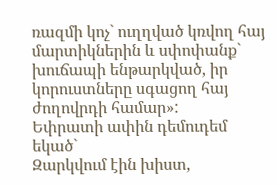ռազմի կոչ` ուղղված կռվող հայ մարտիկներին և սփոփանք` խուճապի ենթարկված, իր կորուստները սգացող հայ ժողովրդի համար»:
Եփրատի ափին դեմուդեմ եկած`
Զարկվում էին խիստ,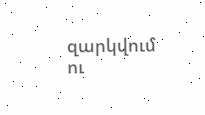զարկվում ու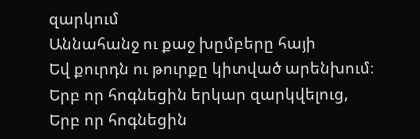զարկում
Աննահանջ ու քաջ խըմբերը հայի
Եվ քուրդն ու թուրքը կիտված արենխում։
Երբ որ հոգնեցին երկար զարկվելուց,
Երբ որ հոգնեցին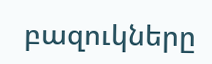բազուկները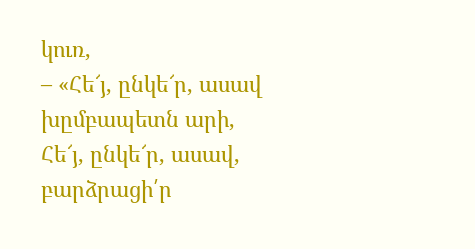կուռ,
– «Հե՜յ, ընկե՜ր, ասավ խըմբապետն արի,
Հե՜յ, ընկե՜ր, ասավ, բարձրացի՛ր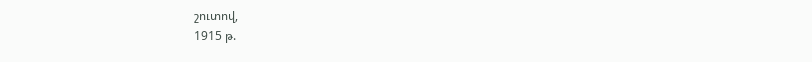շուտով,
1915 թ.